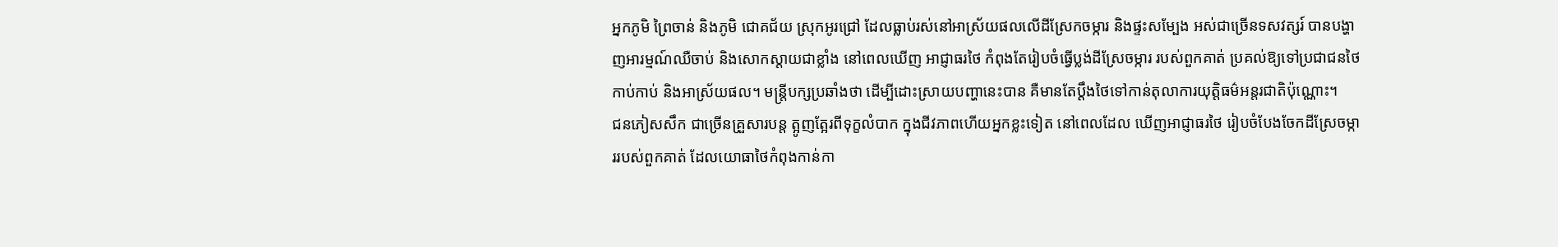អ្នកភូមិ ព្រៃចាន់ និងភូមិ ជោគជ័យ ស្រុកអូរជ្រៅ ដែលធ្លាប់រស់នៅអាស្រ័យផលលើដីស្រែកចម្ការ និងផ្ទះសម្បែង អស់ជាច្រើនទសវត្សរ៍ បានបង្ហាញអារម្មណ៍ឈឺចាប់ និងសោកស្ដាយជាខ្លាំង នៅពេលឃើញ អាជ្ញាធរថៃ កំពុងតែរៀបចំធ្វើប្លង់ដីស្រែចម្ការ របស់ពួកគាត់ ប្រគល់ឱ្យទៅប្រជាជនថៃ កាប់កាប់ និងអាស្រ័យផល។ មន្ត្រីបក្សប្រឆាំងថា ដើម្បីដោះស្រាយបញ្ហានេះបាន គឺមានតែប្ដឹងថៃទៅកាន់តុលាការយុត្តិធម៌អន្តរជាតិប៉ុណ្ណោះ។
ជនភៀសសឹក ជាច្រើនគ្រួសារបន្ត ត្អូញត្អែរពីទុក្ខលំបាក ក្នុងជីវភាពហើយអ្នកខ្លះទៀត នៅពេលដែល ឃើញអាជ្ញាធរថៃ រៀបចំបែងចែកដីស្រែចម្ការរបស់ពួកគាត់ ដែលយោធាថៃកំពុងកាន់កា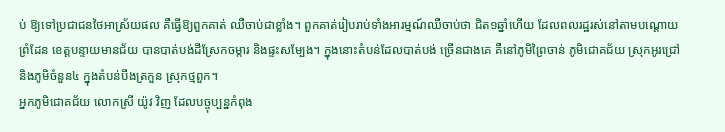ប់ ឱ្យទៅប្រជាជនថៃអាស្រ័យផល គឺធ្វើឱ្យពួកគាត់ ឈឺចាប់ជាខ្លាំង។ ពួកគាត់រៀបរាប់ទាំងអារម្មណ៍ឈឺចាប់ថា ជិត១ឆ្នាំហើយ ដែលពលរដ្ឋរស់នៅតាមបណ្ដោយព្រំដែន ខេត្តបន្ទាយមានជ័យ បានបាត់បង់ដីស្រែកចម្ការ និងផ្ទះសម្បែង។ ក្នុងនោះតំបន់ដែលបាត់បង់ ច្រើនជាងគេ គឺនៅភូមិព្រៃចាន់ ភូមិជោគជ័យ ស្រុកអូរជ្រៅ និងភូមិចំនួន៤ ក្នុងតំបន់បឹងត្រកួន ស្រុកថ្មពួក។
អ្នកភូមិជោគជ័យ លោកស្រី យ៉ូវ វិញ ដែលបច្ចុប្បន្នកំពុង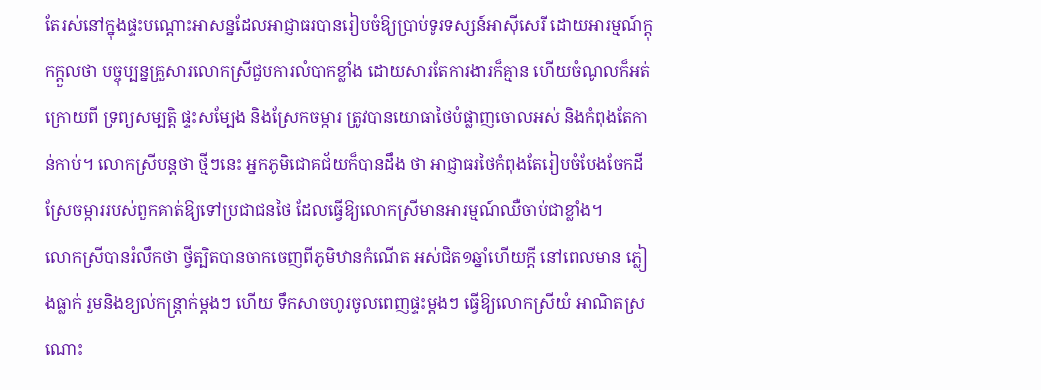តែរស់នៅក្នុងផ្ទះបណ្ដោះអាសន្នដែលអាជ្ញាធរបានរៀបចំឱ្យប្រាប់ទូរទស្សន៍អាស៊ីសេរី ដោយអារម្មណ៍ក្ដុកក្ដួលថា បច្ចុប្បន្នគ្រួសារលោកស្រីជួបការលំបាកខ្លាំង ដោយសារតែការងារក៏គ្មាន ហើយចំណូលក៏អត់ ក្រោយពី ទ្រព្យសម្បត្តិ ផ្ទះសម្បែង និងស្រែកចម្ការ ត្រូវបានយោធាថៃបំផ្លាញចោលអស់ និងកំពុងតែកាន់កាប់។ លោកស្រីបន្តថា ថ្មីៗនេះ អ្នកភូមិជោគជ័យក៏បានដឹង ថា អាជ្ញាធរថៃកំពុងតែរៀបចំបែងចែកដីស្រែចម្ការរបស់ពួកគាត់ឱ្យទៅប្រជាជនថៃ ដែលធ្វើឱ្យលោកស្រីមានអារម្មណ៍ឈឺចាប់ជាខ្លាំង។
លោកស្រីបានរំលឹកថា ថ្វីត្បិតបានចាកចេញពីភូមិឋានកំណើត អស់ជិត១ឆ្នាំហើយក្ដី នៅពេលមាន ភ្លៀងធ្លាក់ រួមនិងខ្យល់កន្ត្រាក់ម្ដងៗ ហើយ ទឹកសាចហូរចូលពេញផ្ទះម្ដងៗ ធ្វើឱ្យលោកស្រីយំ អាណិតស្រណោះ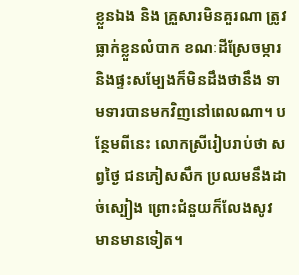ខ្លួនឯង និង គ្រួសារមិនគួរណា ត្រូវធ្លាក់ខ្លួនលំបាក ខណៈដីស្រែចម្ការ និងផ្ទះសម្បែងក៏មិនដឹងថានឹង ទាមទារបានមកវិញនៅពេលណា។ បន្ថែមពីនេះ លោកស្រីរៀបរាប់ថា សព្វថ្ងៃ ជនភៀសសឹក ប្រឈមនឹងដាច់ស្បៀង ព្រោះជំនួយក៏លែងសូវ មានមានទៀត។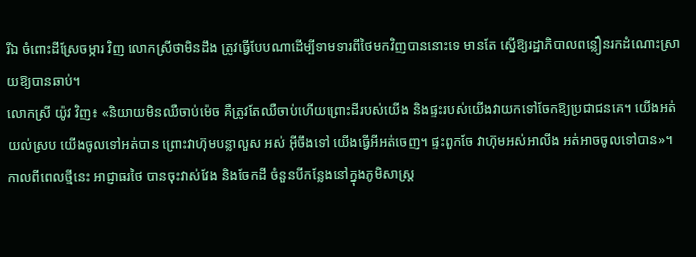រីឯ ចំពោះដីស្រែចម្ការ វិញ លោកស្រីថាមិនដឹង ត្រូវធ្វើបែបណាដើម្បីទាមទារពីថៃមកវិញបាននោះទេ មានតែ ស្នើឱ្យរដ្ឋាភិបាលពន្លឿនរកដំណោះស្រាយឱ្យបានឆាប់។
លោកស្រី យ៉ូវ វិញ៖ «និយាយមិនឈឺចាប់ម៉េច គឺត្រូវតែឈឺចាប់ហើយព្រោះដីរបស់យើង និងផ្ទះរបស់យើងវាយកទៅចែកឱ្យប្រជាជនគេ។ យើងអត់យល់ស្រប យើងចូលទៅអត់បាន ព្រោះវាហ៊ុមបន្លាលួស អស់ អ៊ីចឹងទៅ យើងធ្វើអីអត់ចេញ។ ផ្ទះពួកចែ វាហ៊ុមអស់អាលីង អត់អាចចូលទៅបាន»។
កាលពីពេលថ្មីនេះ អាជ្ញាធរថៃ បានចុះវាស់វែង និងចែកដី ចំនួនបីកន្លែងនៅក្នុងភូមិសាស្ត្រ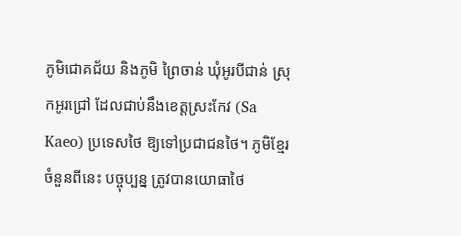ភូមិជោគជ័យ និងភូមិ ព្រៃចាន់ ឃុំអូរបីជាន់ ស្រុកអូរជ្រៅ ដែលជាប់នឹងខេត្តស្រះកែវ (Sa Kaeo) ប្រទេសថៃ ឱ្យទៅប្រជាជនថៃ។ ភូមិខ្មែរចំនួនពីនេះ បច្ចុប្បន្ន ត្រូវបានយោធាថៃ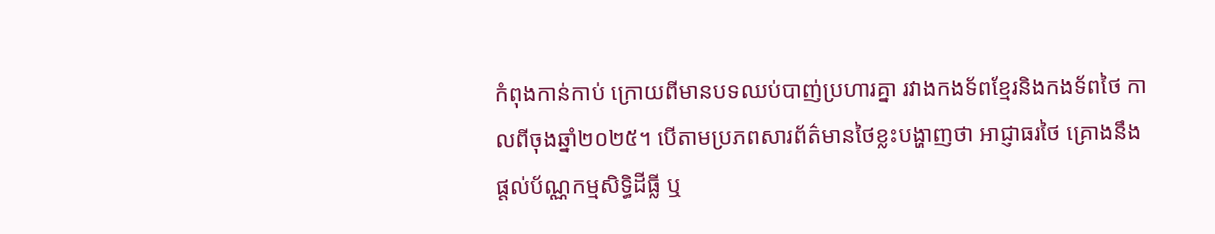កំពុងកាន់កាប់ ក្រោយពីមានបទឈប់បាញ់ប្រហារគ្នា រវាងកងទ័ពខ្មែរនិងកងទ័ពថៃ កាលពីចុងឆ្នាំ២០២៥។ បើតាមប្រភពសារព័ត៌មានថៃខ្លះបង្ហាញថា អាជ្ញាធរថៃ គ្រោងនឹងផ្ដល់ប័ណ្ណកម្មសិទ្ធិដីធ្លី ឬ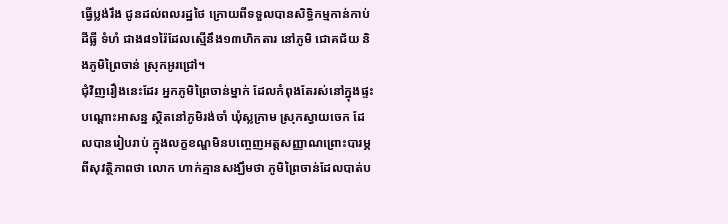ធ្វើប្លង់រឹង ជូនដល់ពលរដ្ឋថៃ ក្រោយពីទទួលបានសិទ្ធិកម្មកាន់កាប់ដីធ្លី ទំហំ ជាង៨១រ៉ៃដែលស្មើនឹង១៣ហិកតារ នៅភូមិ ជោគជ័យ និងភូមិព្រៃចាន់ ស្រុកអូរជ្រៅ។
ជុំវិញរឿងនេះដែរ អ្នកភូមិព្រៃចាន់ម្នាក់ ដែលកំពុងតែរស់នៅក្នុងផ្ទះបណ្ដោះអាសន្ន ស្ថិតនៅភូមិរង់ចាំ ឃុំស្លក្រាម ស្រុកស្វាយចេក ដែលបានរៀបរាប់ ក្នុងលក្ខខណ្ឌមិនបញ្ចេញអត្តសញ្ញាណព្រោះបារម្ភពីសុវត្ថិភាពថា លោក ហាក់គ្មានសង្ឃឹមថា ភូមិព្រៃចាន់ដែលបាត់ប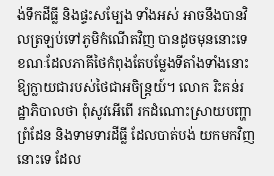ង់ទឹកដីធ្លី និងផ្ទះសម្បែង ទាំងអស់ អាចនឹងបានវិលត្រឡប់ទៅភូមិកំណើតវិញ បានដូចមុននោះទេ ខណៈដែលភាគីថៃកំពុងតែបម្លែងទីតាំងទាំងនោះ ឱ្យក្លាយជារបស់ថៃជាអចិន្ត្រយ៍។ លោក រិះគន់រដ្ឋាភិបាលថា ពុំសូវអើពើ រកដំណោះស្រាយបញ្ហាព្រំដែន និងទាមទារដីធ្លី ដែលបាត់បង់ យកមកវិញនោះទេ ដែល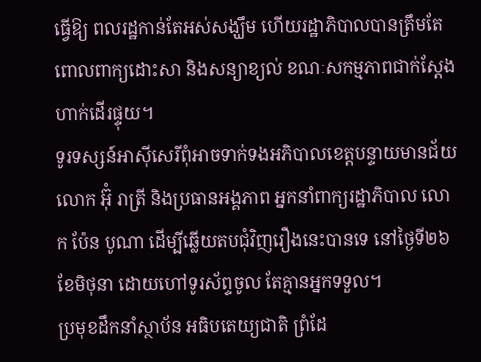ធ្វើឱ្យ ពលរដ្ឋកាន់តែអស់សង្ឃឹម ហើយរដ្ឋាភិបាលបានត្រឹមតែពោលពាក្យដោះសា និងសន្យាខ្យល់ ខណៈសកម្មភាពជាក់ស្ដែង ហាក់ដើរផ្ទុយ។
ទូរទស្សន៍អាស៊ីសេរីពុំអាចទាក់ទងអភិបាលខេត្តបន្ទាយមានជ័យ លោក អ៊ុំ រាត្រី និងប្រធានអង្គភាព អ្នកនាំពាក្យរដ្ឋាភិបាល លោក ប៉ែន បូណា ដើម្បីឆ្លើយតបជុំវិញរឿងនេះបានទេ នៅថ្ងៃទី២៦ ខែមិថុនា ដោយហៅទូរស័ព្ទចូល តែគ្មានអ្នកទទួល។
ប្រមុខដឹកនាំស្ថាប័ន អធិបតេយ្យជាតិ ព្រំដែ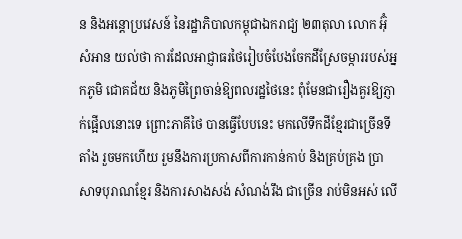ន និងអន្តោប្រវេសន៍ នៃរដ្ឋាភិបាលកម្ពុជាឯករាជ្យ ២៣តុលា លោក អ៊ុំ សំអាន យល់ថា ការដែលអាជ្ញាធរថៃរៀបចំបែងចែកដីស្រែចម្ការរបស់អ្នកភូមិ ជោគជ័យ និងភូមិព្រៃចាន់ឱ្យពលរដ្ឋថៃនេះ ពុំមែនជារឿងគួរឱ្យភ្ញាក់ផ្អើលនោះទេ ព្រោះភាគីថៃ បានធ្វើបែបនេះ មកលើទឹកដីខ្មែរជាច្រើនទីតាំង រួចមកហើយ រួមនឹងការប្រកាសពីការកាន់កាប់ និងគ្រប់គ្រង ប្រាសាទបុរាណខ្មែរ និងការសាងសង់ សំណង់រឹង ជាច្រើន រាប់មិនអស់ លើ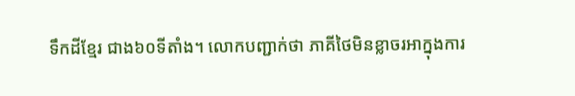ទឹកដីខ្មែរ ជាង៦០ទីតាំង។ លោកបញ្ជាក់ថា ភាគីថៃមិនខ្លាចរអាក្នុងការ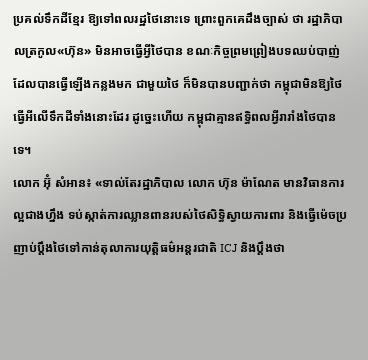ប្រគល់ទឹកដីខ្មែរ ឱ្យទៅពលរដ្ឋថៃនោះទេ ព្រោះពួកគេដឹងច្បាស់ ថា រដ្ឋាភិបាលត្រកូល«ហ៊ុន» មិនអាចធ្វើអ្វីថៃបាន ខណៈកិច្ចព្រមព្រៀងបទឈប់បាញ់ ដែលបានធ្វើឡើងកន្លងមក ជាមួយថៃ ក៏មិនបានបញ្ជាក់ថា កម្ពុជាមិនឱ្យថៃធ្វើអីលើទឹកដីទាំងនោះដែរ ដូច្នេះហើយ កម្ពុជាគ្មានឥទ្ធិពលអ្វីរារាំងថៃបានទេ។
លោក អ៊ុំ សំអាន៖ «ទាល់តែរដ្ឋាភិបាល លោក ហ៊ុន ម៉ាណែត មានវិធានការល្អជាងហ្នឹង ទប់ស្កាត់ការឈ្លានពានរបស់ថៃសិទ្ធិស្វាយការពារ និងធ្វើម៉េចប្រញាប់ប្ដឹងថៃទៅកាន់តុលាការយុត្តិធម៌អន្តរជាតិ ICJ និងប្ដឹងថា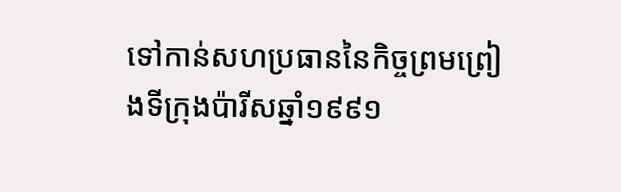ទៅកាន់សហប្រធាននៃកិច្ចព្រមព្រៀងទីក្រុងប៉ារីសឆ្នាំ១៩៩១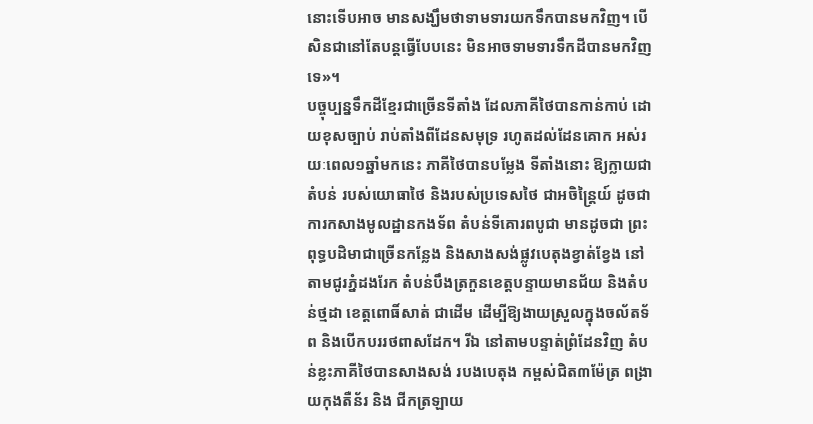នោះទើបអាច មានសង្ឃឹមថាទាមទារយកទឹកបានមកវិញ។ បើសិនជានៅតែបន្តធ្វើបែបនេះ មិនអាចទាមទារទឹកដីបានមកវិញទេ»។
បច្ចុប្បន្នទឹកដីខ្មែរជាច្រើនទីតាំង ដែលភាគីថៃបានកាន់កាប់ ដោយខុសច្បាប់ រាប់តាំងពីដែនសមុទ្រ រហូតដល់ដែនគោក អស់រយៈពេល១ឆ្នាំមកនេះ ភាគីថៃបានបម្លែង ទីតាំងនោះ ឱ្យក្លាយជាតំបន់ របស់យោធាថៃ និងរបស់ប្រទេសថៃ ជាអចិន្ត្រៃយ៍ ដូចជាការកសាងមូលដ្ឋានកងទ័ព តំបន់ទីគោរពបូជា មានដូចជា ព្រះពុទ្ធបដិមាជាច្រើនកន្លែង និងសាងសង់ផ្លូវបេតុងខ្វាត់ខ្វែង នៅតាមជូរភ្នំដងរែក តំបន់បឹងត្រកួនខេត្តបន្ទាយមានជ័យ និងតំបន់ថ្មដា ខេត្តពោធិ៍សាត់ ជាដើម ដើម្បីឱ្យងាយស្រួលក្នុងចល័តទ័ព និងបើកបររថពាសដែក។ រីឯ នៅតាមបន្ទាត់ព្រំដែនវិញ តំបន់ខ្លះភាគីថៃបានសាងសង់ របងបេតុង កម្ពស់ជិត៣ម៉ែត្រ ពង្រាយកុងតឺន័រ និង ជីកត្រឡាយ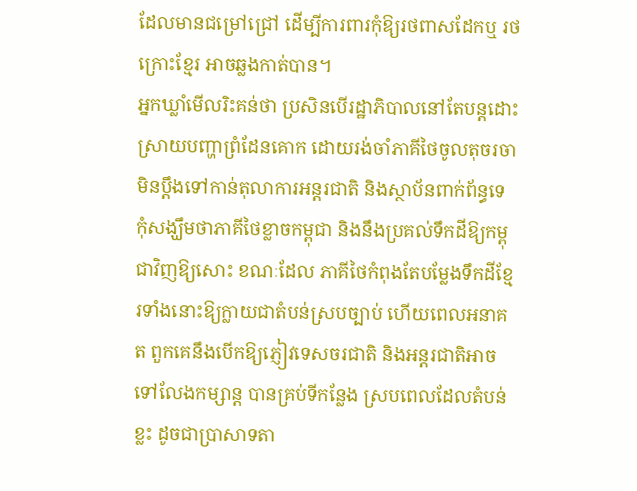ដែលមានជម្រៅជ្រៅ ដើម្បីការពារកុំឱ្យរថពាសដែកឬ រថក្រោះខ្មែរ អាចឆ្លងកាត់បាន។
អ្នកឃ្លាំមើលរិះគន់ថា ប្រសិនបើរដ្ឋាភិបាលនៅតែបន្តដោះស្រាយបញ្ហាព្រំដែនគោក ដោយរង់ចាំភាគីថៃចូលតុចរចា មិនប្ដឹងទៅកាន់តុលាការអន្តរជាតិ និងស្ថាប័នពាក់ព័ន្ធទេ កុំសង្ឃឹមថាភាគីថៃខ្លាចកម្ពុជា និងនឹងប្រគល់ទឹកដីឱ្យកម្ពុជាវិញឱ្យសោះ ខណៈដែល ភាគីថៃកំពុងតែបម្លែងទឹកដីខ្មែរទាំងនោះឱ្យក្លាយជាតំបន់ស្របច្បាប់ ហើយពេលអនាគត ពួកគេនឹងបើកឱ្យភ្ញៀវទេសចរជាតិ និងអន្តរជាតិអាចទៅលែងកម្សាន្ត បានគ្រប់ទីកន្លែង ស្របពេលដែលតំបន់ខ្លះ ដូចជាប្រាសាទតា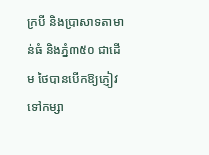ក្របី និងប្រាសាទតាមាន់ធំ និងភ្នំ៣៥០ ជាដើម ថៃបានបើកឱ្យភ្ញៀវទៅកម្សា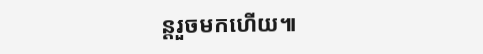ន្តរួចមកហើយ៕